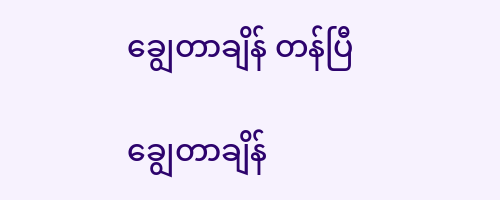ချွေတာချိန် တန်ပြီ

ချွေတာချိန်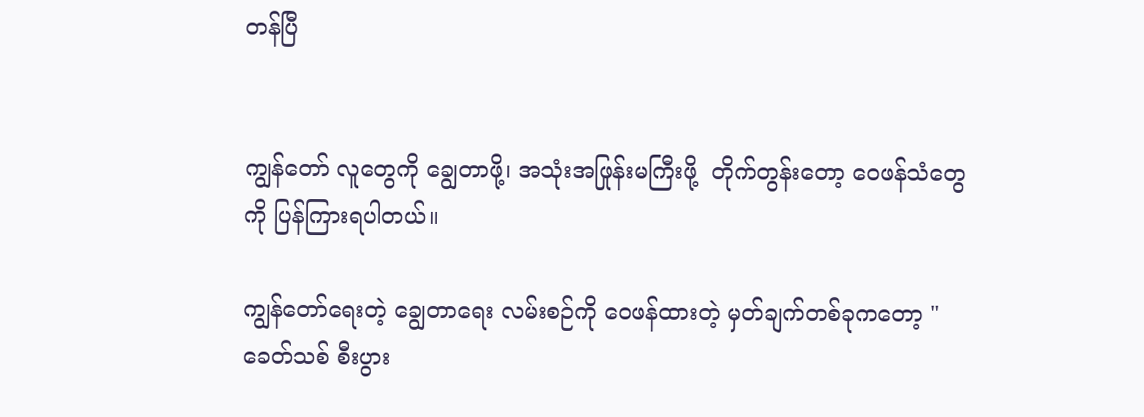တန်ပြီ


ကျွန်တော် လူတွေကို ချွေတာဖို့၊ အသုံးအဖြုန်းမကြီးဖို့  တိုက်တွန်းတော့ ဝေဖန်သံတွေကို ပြန်ကြားရပါတယ်။

ကျွန်တော်ရေးတဲ့ ချွေတာရေး လမ်းစဉ်ကို ဝေဖန်ထားတဲ့ မှတ်ချက်တစ်ခုကတော့ "ခေတ်သစ် စီးပွား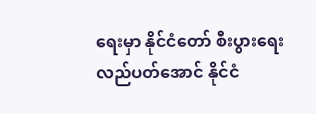ရေးမှာ နိုင်ငံတော် စီးပွားရေး လည်ပတ်အောင် နိုင်ငံ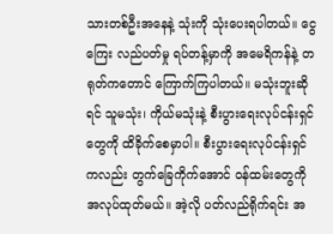သားတစ်ဦးအနေနဲ့ သုံးကို သုံးပေးရပါတယ်။ ငွေကြေး လည်ပတ်မှု ရပ်တန့်မှာကို အမေရိကန်နဲ့ တရုတ်ကတောင် ကြောက်ကြပါတယ်။ မသုံးဘူးဆိုရင် သူမသုံး၊ ကိုယ်မသုံးနဲ့ စီးပွားရေးလုပ်ငန်းရှင်တွေကို ထိခိုက်စေမှာပါ။ စီးပွားရေးလုပ်ငန်းရှင်ကလည်း တွက်ခြေကိုက်အောင် ဝန်ထမ်းတွေကို အလုပ်ထုတ်မယ်။ အဲ့လို ပတ်လည်ရိုက်ရင်း အ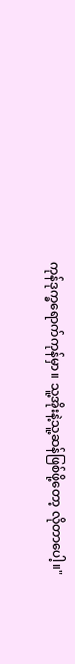ကုန်ဒုက္ခရောက်ကုန်မှာ။ သူ့အိုးနဲ့သူ့ဆန်ဖြစ်ဖို့တော့ လိုတာပေါ့။"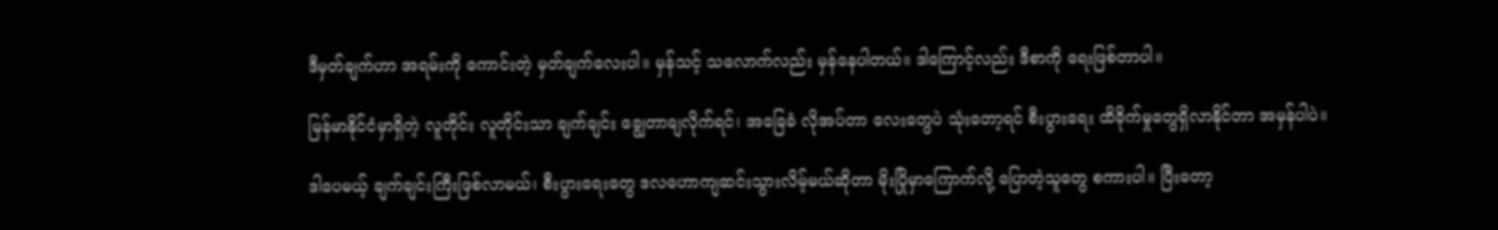ဒီမှတ်ချက်ဟာ အရမ်းကို ကောင်းတဲ့ မှတ်ချက်လေးပါ။ မှန်သင့် သလောက်လည်း မှန်နေပါတယ်။ ဒါကြောင့်လည်း ဒီစာကို ရေးဖြစ်တာပါ။

မြန်မာနိုင်ငံမှာရှိတဲ့ လူတိုင်း လူတိုင်းသာ ချက်ချင်း ချွေတာချလိုက်ရင်၊ အခြေခံ လိုအပ်တာ လေးတွေပဲ သုံးတော့ရင် စီးပွားရေး ထိခိုက်မှုတွေရှိလာနိုင်တာ အမှန်ပါပဲ။

ဒါပေမယ့် ချက်ချင်းကြီးဖြစ်လာမယ်၊ စီးပွားရေးတွေ ဒလဟောကျဆင်းသွားလိမ့်မယ်ဆိုတာ မိုးပြိုမှာကြောက်လို့ ပြောတဲ့သူတွေ စကားပါ။ ပြီးတော့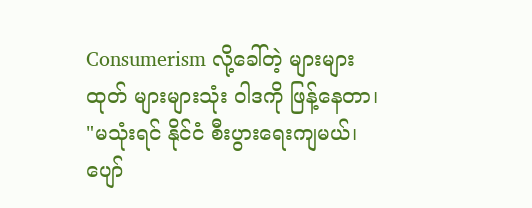Consumerism လို့ခေါ်တဲ့ များများထုတ် များများသုံး ဝါဒကို ဖြန့်နေတာ၊ "မသုံးရင် နိုင်ငံ စီးပွားရေးကျမယ်၊ ပျော်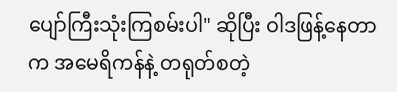ပျော်ကြီးသုံးကြစမ်းပါ" ဆိုပြီး ဝါဒဖြန့်နေတာက အမေရိကန်နဲ့ တရုတ်စတဲ့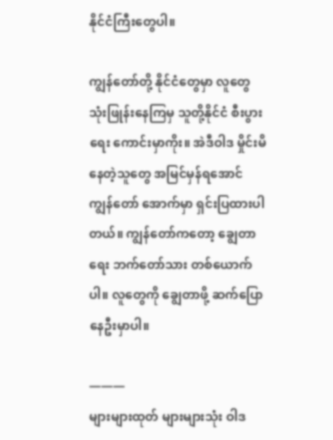နိုင်ငံကြီးတွေပါ။

ကျွန်တော်တို့ နိုင်ငံတွေမှာ လူတွေ သုံးဖြုန်းနေကြမှ သူတို့နိုင်ငံ စီးပွားရေး ကောင်းမှာကိုး။ အဲဒီဝါဒ မှိုင်းမိနေတဲ့သူတွေ အမြင်မှန်ရအောင် ကျွန်တော် အောက်မှာ ရှင်းပြထားပါတယ်။ ကျွန်တော်ကတော့ ချွေတာရေး ဘက်တော်သား တစ်ယောက်ပါ။ လူတွေကို ချွေတာဖို့ ဆက်ပြောနေဦးမှာပါ။

———
များများထုတ် များများသုံး ဝါဒ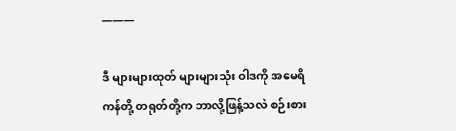———

ဒီ များများထုတ် များများသုံး ဝါဒကို အမေရိကန်တို့ တရုတ်တို့က ဘာလို့ဖြန့်သလဲ စဉ်းစား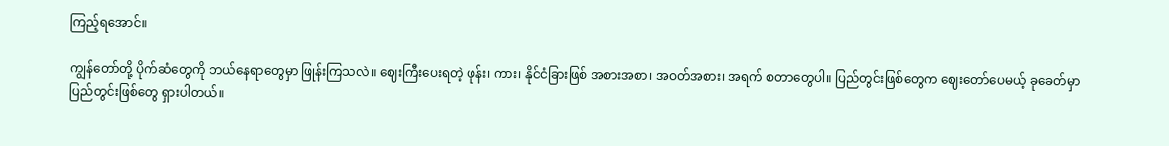ကြည့်ရအောင်။

ကျွန်တော်တို့ ပိုက်ဆံတွေကို ဘယ်နေရာတွေမှာ ဖြုန်းကြသလဲ။ ဈေးကြီးပေးရတဲ့ ဖုန်း၊ ကား၊ နိုင်ငံခြားဖြစ် အစားအစာ၊ အဝတ်အစား၊ အရက် စတာတွေပါ။ ပြည်တွင်းဖြစ်တွေက ဈေးတော်ပေမယ့် ခုခေတ်မှာ ပြည်တွင်းဖြစ်တွေ ရှားပါတယ်။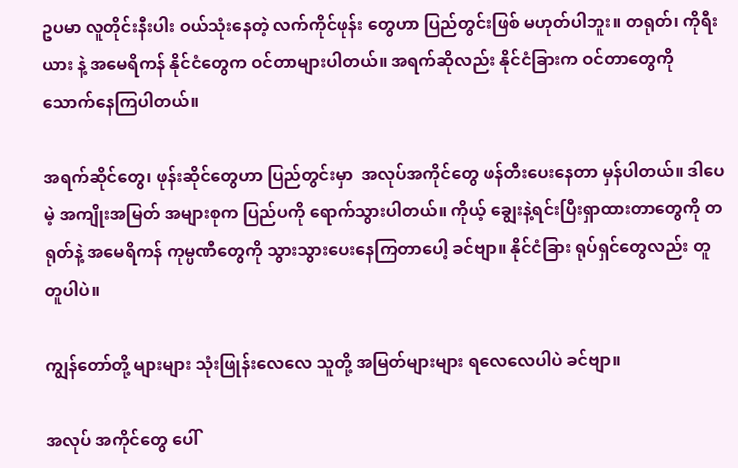ဥပမာ လူတိုင်းနီးပါး ဝယ်သုံးနေတဲ့ လက်ကိုင်ဖုန်း တွေဟာ ပြည်တွင်းဖြစ် မဟုတ်ပါဘူး။ တရုတ်၊ ကိုရီးယား နဲ့ အမေရိကန် နိုင်ငံတွေက ဝင်တာများပါတယ်။ အရက်ဆိုလည်း နိုင်ငံခြားက ဝင်တာတွေကို သောက်နေကြပါတယ်။

အရက်ဆိုင်တွေ၊ ဖုန်းဆိုင်တွေဟာ ပြည်တွင်းမှာ  အလုပ်အကိုင်တွေ ဖန်တီးပေးနေတာ မှန်ပါတယ်။ ဒါပေမဲ့ အကျိုးအမြတ် အများစုက ပြည်ပကို ရောက်သွားပါတယ်။ ကိုယ့် ချွေးနဲ့ရင်းပြီးရှာထားတာတွေကို တရုတ်နဲ့ အမေရိကန် ကုမ္ပဏီတွေကို သွားသွားပေးနေကြတာပေါ့ ခင်ဗျာ။ နိုင်ငံခြား ရုပ်ရှင်တွေလည်း တူတူပါပဲ။

ကျွန်တော်တို့ များများ သုံးဖြုန်းလေလေ သူတို့ အမြတ်များများ ရလေလေပါပဲ ခင်ဗျာ။

အလုပ် အကိုင်တွေ ပေါ်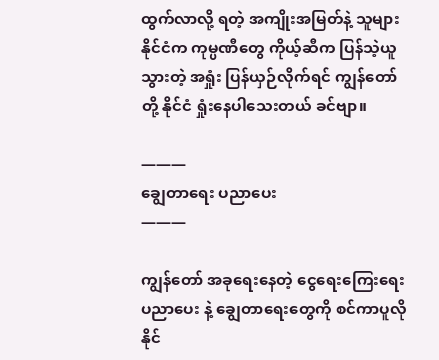ထွက်လာလို့ ရတဲ့ အကျိုးအမြတ်နဲ့ သူများနိုင်ငံက ကုမ္ပဏီတွေ ကိုယ့်ဆီက ပြန်သဲ့ယူသွားတဲ့ အရှုံး ပြန်ယှဉ်လိုက်ရင် ကျွန်တော်တို့ နိုင်ငံ ရှုံးနေပါသေးတယ် ခင်ဗျာ။

———
ချွေတာရေး ပညာပေး
———

ကျွန်တော် အခုရေးနေတဲ့ ငွေရေးကြေးရေး ပညာပေး နဲ့ ချွေတာရေးတွေကို စင်ကာပူလို နိုင်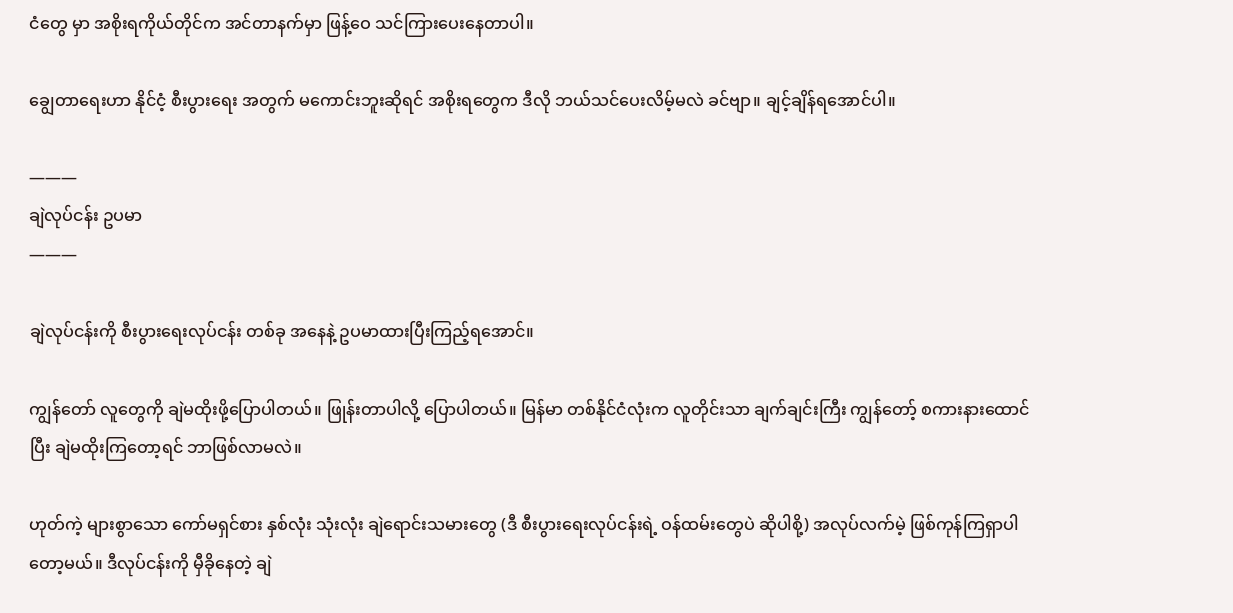ငံတွေ မှာ အစိုးရကိုယ်တိုင်က အင်တာနက်မှာ ဖြန့်ဝေ သင်ကြားပေးနေတာပါ။

ချွေတာရေးဟာ နိုင်ငံ့ စီးပွားရေး အတွက် မကောင်းဘူးဆိုရင် အစိုးရတွေက ဒီလို ဘယ်သင်ပေးလိမ့်မလဲ ခင်ဗျာ။ ချင့်ချိန်ရအောင်ပါ။

———
ချဲလုပ်ငန်း ဥပမာ
———

ချဲလုပ်ငန်းကို စီးပွားရေးလုပ်ငန်း တစ်ခု အနေနဲ့ ဥပမာထားပြီးကြည့်ရအောင်။

ကျွန်တော် လူတွေကို ချဲမထိုးဖို့ပြောပါတယ်။ ဖြုန်းတာပါလို့ ပြောပါတယ်။ မြန်မာ တစ်နိုင်ငံလုံးက လူတိုင်းသာ ချက်ချင်းကြီး ကျွန်တော့် စကားနားထောင်ပြီး ချဲမထိုးကြတော့ရင် ဘာဖြစ်လာမလဲ။

ဟုတ်ကဲ့ များစွာသော ကော်မရှင်စား နှစ်လုံး သုံးလုံး ချဲရောင်းသမားတွေ (ဒီ စီးပွားရေးလုပ်ငန်းရဲ့ ဝန်ထမ်းတွေပဲ ဆိုပါစို့) အလုပ်လက်မဲ့ ဖြစ်ကုန်ကြရှာပါတော့မယ်။ ဒီလုပ်ငန်းကို မှီခိုနေတဲ့ ချဲ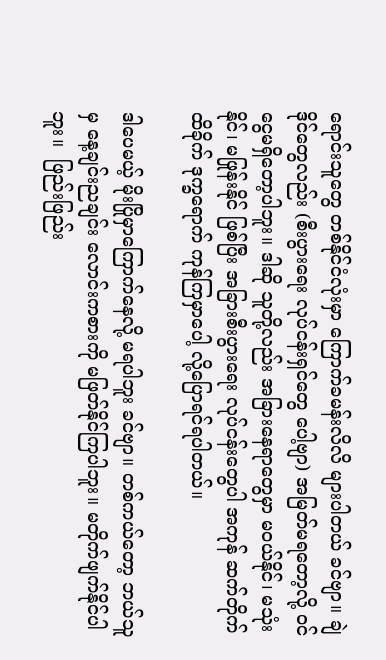ရောင်းသူတွေ တစ်နိုင်ငံလုံးမှာ ကြောက်ခမန်းလိလိ များပါတယ် ခင်ဗျာ။ ချဲဒိုင်တွေလည်း (စီးပွားရေး လုပ်ငန်းရှင်တွေ ပေါ့ဗျာ) အမြတ်မရတော့လို့ ဝင်ငွေမရှိတော့ပါဘူး။ ဒါဆို သူတို့လည်း အခြားနေရာတွေမှာ မဝယ်နိုင်၊ မသုံးနိုင်၊ မဖြုန်းနိုင် ဖြစ်ပြီး အခြားစီးပွားရေး လုပ်ငန်းတွေပါ အကုန် ဆက်တိုက် ထိခိုက် ဒုက္ခရောက် ကုန်ကြမှာပေါ့ လို့ပြောရင်ရပါတယ်။

ဒါပေမယ့် မိုးပြိုမှာကြောက်နေလို့ မရပါဘူး ခင်ဗျာ။ တစ်ကယ်တော့ ဘယ်သူမှ နေ့ချင်းညချင်း လောင်းကစားကို မဖြတ်နိုင်ကြပါဘူး။ မတိုက်ဖျက်နိုင်ပါဘူး။  ဖြည်းဖြည်း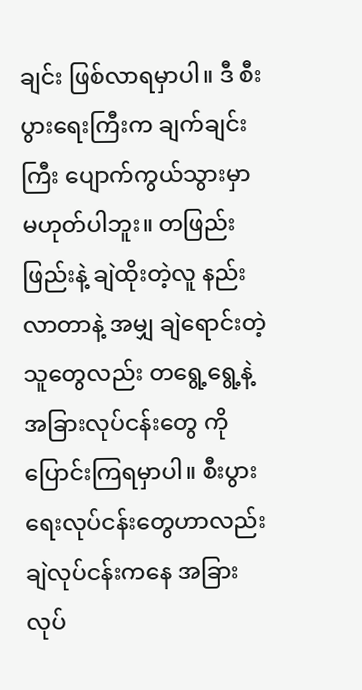ချင်း ဖြစ်လာရမှာပါ။ ဒီ စီးပွားရေးကြီးက ချက်ချင်းကြီး ပျောက်ကွယ်သွားမှာ မဟုတ်ပါဘူး။ တဖြည်းဖြည်းနဲ့ ချဲထိုးတဲ့လူ နည်းလာတာနဲ့ အမျှ ချဲရောင်းတဲ့သူတွေလည်း တရွေ့ရွေ့နဲ့ အခြားလုပ်ငန်းတွေ ကို ပြောင်းကြရမှာပါ။ စီးပွားရေးလုပ်ငန်းတွေဟာလည်း ချဲလုပ်ငန်းကနေ အခြားလုပ်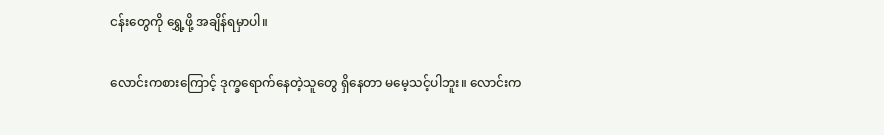ငန်းတွေကို ရွှေ့ဖို့ အချိန်ရမှာပါ။

လောင်းကစားကြောင့် ဒုက္ခရောက်နေတဲ့သူတွေ ရှိနေတာ မမေ့သင့်ပါဘူး။ လောင်းက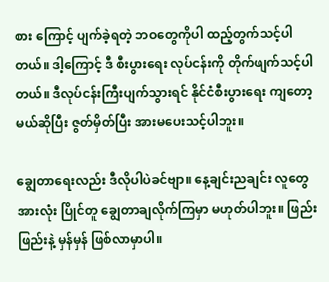စား ကြောင့် ပျက်ခဲ့ရတဲ့ ဘဝတွေကိုပါ ထည့်တွက်သင့်ပါတယ်။ ဒါ့ကြောင့် ဒီ စီးပွားရေး လုပ်ငန်းကို တိုက်ဖျက်သင့်ပါတယ်။ ဒီလုပ်ငန်းကြီးပျက်သွားရင် နိုင်ငံစီးပွားရေး ကျတော့မယ်ဆိုပြီး ဇွတ်မှိတ်ပြီး အားမပေးသင့်ပါဘူး။

ချွေတာရေးလည်း ဒီလိုပါပဲခင်ဗျာ။ နေ့ချင်းညချင်း လူတွေအားလုံး ပြိုင်တူ ချွေတာချလိုက်ကြမှာ မဟုတ်ပါဘူး။ ဖြည်းဖြည်းနဲ့ မှန်မှန် ဖြစ်လာမှာပါ။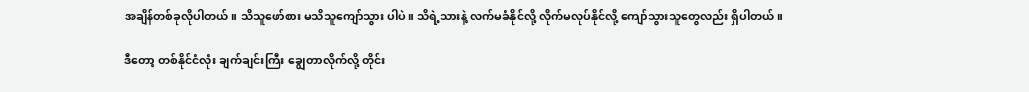အချိန်တစ်ခုလိုပါတယ်။ သိသူဖော်စား မသိသူကျော်သွား ပါပဲ။ သိရဲ့သားနဲ့ လက်မခံနိုင်လို့ လိုက်မလုပ်နိုင်လို့ ကျော်သွားသူတွေလည်း ရှိပါတယ်။

ဒီတော့ တစ်နိုင်ငံလုံး ချက်ချင်းကြီး ချွေတာလိုက်လို့ တိုင်း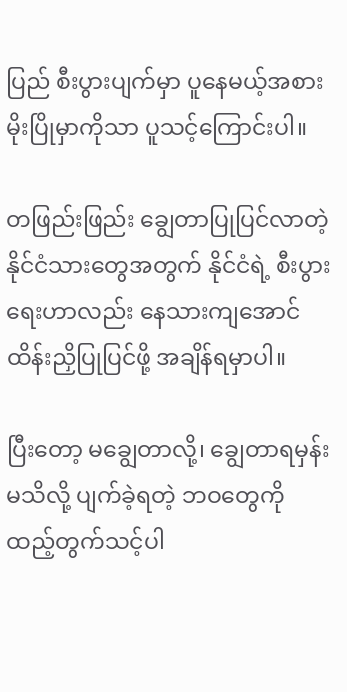ပြည် စီးပွားပျက်မှာ ပူနေမယ့်အစား မိုးပြိုမှာကိုသာ ပူသင့်ကြောင်းပါ။

တဖြည်းဖြည်း ချွေတာပြုပြင်လာတဲ့ နိုင်ငံသားတွေအတွက် နိုင်ငံရဲ့ စီးပွားရေးဟာလည်း နေသားကျအောင် ထိန်းညှိပြုပြင်ဖို့ အချိန်ရမှာပါ။

ပြီးတော့ မချွေတာလို့၊ ချွေတာရမှန်း မသိလို့ ပျက်ခဲ့ရတဲ့ ဘဝတွေကို ထည့်တွက်သင့်ပါ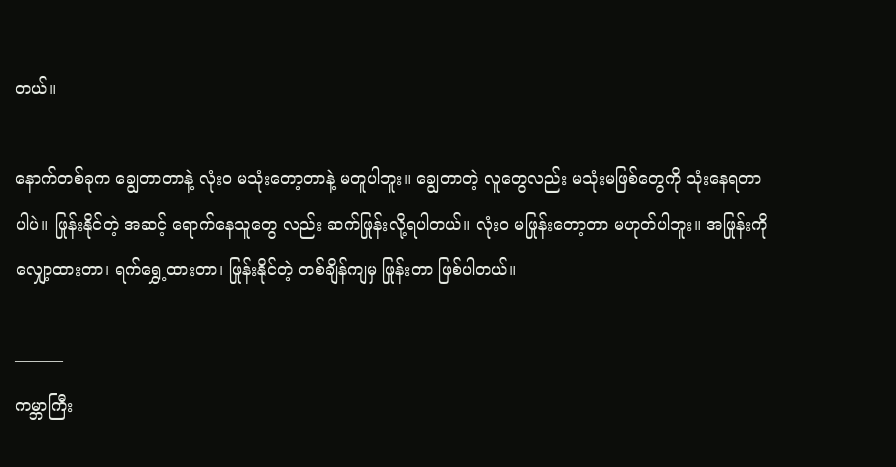တယ်။

နောက်တစ်ခုက ချွေတာတာနဲ့ လုံးဝ မသုံးတော့တာနဲ့ မတူပါဘူး။ ချွေတာတဲ့ လူတွေလည်း မသုံးမဖြစ်တွေကို သုံးနေရတာပါပဲ။ ဖြုန်းနိုင်တဲ့ အဆင့် ရောက်နေသူတွေ လည်း ဆက်ဖြုန်းလို့ရပါတယ်။ လုံးဝ မဖြုန်းတော့တာ မဟုတ်ပါဘူး။ အဖြုန်းကို လျှော့ထားတာ၊ ရက်ရွှေ့ထားတာ၊ ဖြုန်းနိုင်တဲ့ တစ်ချိန်ကျမှ ဖြုန်းတာ ဖြစ်ပါတယ်။

———
ကမ္ဘာကြီး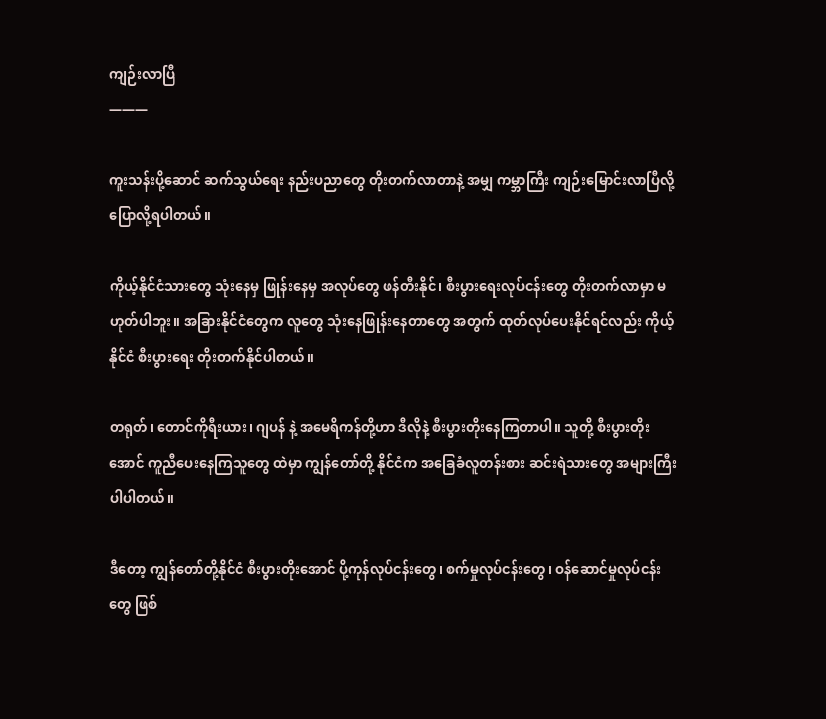ကျဉ်းလာပြီ
———

ကူးသန်းပို့ဆောင် ဆက်သွယ်ရေး နည်းပညာတွေ တိုးတက်လာတာနဲ့ အမျှ ကမ္ဘာကြီး ကျဉ်းမြောင်းလာပြီလို့ ပြောလို့ရပါတယ်။

ကိုယ့်နိုင်ငံသားတွေ သုံးနေမှ ဖြုန်းနေမှ အလုပ်တွေ ဖန်တီးနိုင်၊ စီးပွားရေးလုပ်ငန်းတွေ တိုးတက်လာမှာ မဟုတ်ပါဘူး။ အခြားနိုင်ငံတွေက လူတွေ သုံးနေဖြုန်းနေတာတွေ အတွက် ထုတ်လုပ်ပေးနိုင်ရင်လည်း ကိုယ့်နိုင်ငံ စီးပွားရေး တိုးတက်နိုင်ပါတယ်။

တရုတ်၊ တောင်ကိုရီးယား၊ ဂျပန် နဲ့ အမေရိကန်တို့ဟာ ဒီလိုနဲ့ စီးပွားတိုးနေကြတာပါ။ သူတို့ စီးပွားတိုးအောင် ကူညီပေးနေကြသူတွေ ထဲမှာ ကျွန်တော်တို့ နိုင်ငံက အခြေခံလူတန်းစား ဆင်းရဲသားတွေ အများကြီး ပါပါတယ်။

ဒီတော့ ကျွန်တော်တို့နိုင်ငံ စီးပွားတိုးအောင် ပို့ကုန်လုပ်ငန်းတွေ၊ စက်မှုလုပ်ငန်းတွေ၊ ဝန်ဆောင်မှုလုပ်ငန်းတွေ ဖြစ်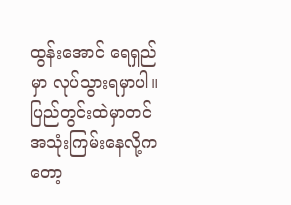ထွန်းအောင် ရေရှည်မှာ လုပ်သွားရမှာပါ။ ပြည်တွင်းထဲမှာတင် အသုံးကြမ်းနေလို့ကတော့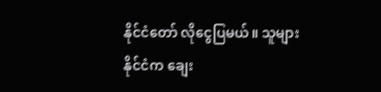နိုင်ငံတော် လိုငွေပြမယ်။ သူများနိုင်ငံက ချေး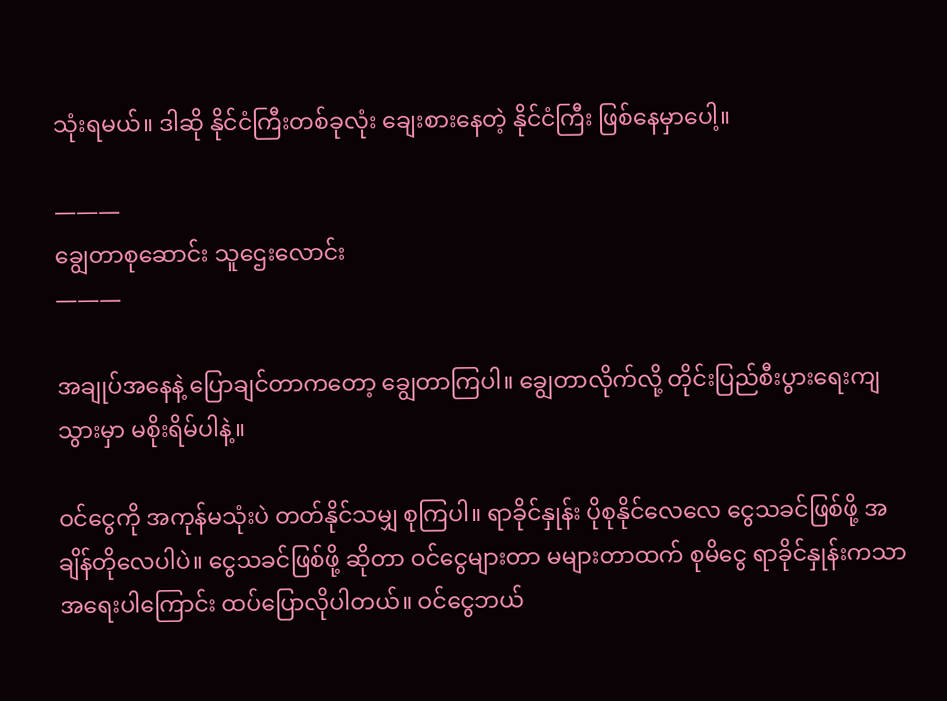သုံးရမယ်။ ဒါဆို နိုင်ငံကြီးတစ်ခုလုံး ချေးစားနေတဲ့ နိုင်ငံကြီး ဖြစ်နေမှာပေါ့။

———
ချွေတာစုဆောင်း သူဌေးလောင်း
———

အချုပ်အနေနဲ့ ပြောချင်တာကတော့ ချွေတာကြပါ။ ချွေတာလိုက်လို့ တိုင်းပြည်စီးပွားရေးကျသွားမှာ မစိုးရိမ်ပါနဲ့။

ဝင်ငွေကို အကုန်မသုံးပဲ တတ်နိုင်သမျှ စုကြပါ။ ရာခိုင်နှုန်း ပိုစုနိုင်လေလေ ငွေသခင်ဖြစ်ဖို့ အချိန်တိုလေပါပဲ။ ငွေသခင်ဖြစ်ဖို့ ဆိုတာ ဝင်ငွေများတာ မများတာထက် စုမိငွေ ရာခိုင်နှုန်းကသာ အရေးပါကြောင်း ထပ်ပြောလိုပါတယ်။ ဝင်ငွေဘယ်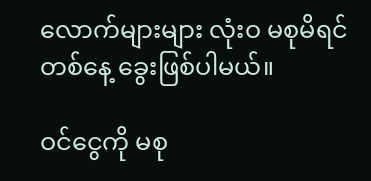လောက်များများ လုံးဝ မစုမိရင် တစ်နေ့ ခွေးဖြစ်ပါမယ်။

ဝင်ငွေကို မစု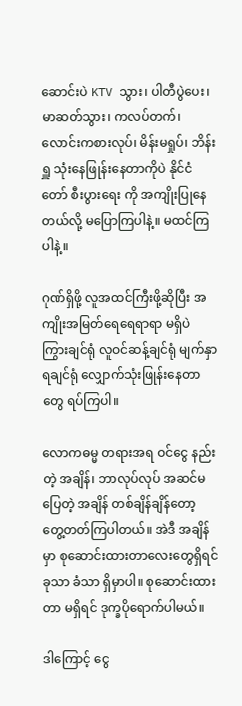ဆောင်းပဲ KTV သွား၊ ပါတီပွဲပေး၊ မာဆတ်သွား၊ ကလပ်တက်၊ လောင်းကစားလုပ်၊ မိန်းမရှုပ်၊ ဘိန်းရှူ သုံးနေဖြုန်းနေတာကိုပဲ နိုင်ငံတော် စီးပွားရေး ကို အကျိုးပြုနေတယ်လို့ မပြောကြပါနဲ့။ မထင်ကြပါနဲ့။

ဂုဏ်ရှိဖို့ လူအထင်ကြီးဖို့ဆိုပြီး အကျိုးအမြတ်ရေရေရာရာ မရှိပဲ ကြွားချင်ရုံ လူဝင်ဆန့်ချင်ရုံ မျက်နှာရချင်ရုံ လျှောက်သုံးဖြုန်းနေတာတွေ ရပ်ကြပါ။

လောကဓမ္မ တရားအရ ဝင်ငွေ နည်းတဲ့ အချိန်၊ ဘာလုပ်လုပ် အဆင်မပြေတဲ့ အချိန် တစ်ချိန်ချိန်တော့ တွေ့တတ်ကြပါတယ်။ အဲဒီ အချိန်မှာ စုဆောင်းထားတာလေးတွေရှိရင် ခုသာ ခံသာ ရှိမှာပါ။ စုဆောင်းထားတာ မရှိရင် ဒုက္ခပိုရောက်ပါမယ်။

ဒါကြောင့် ငွေ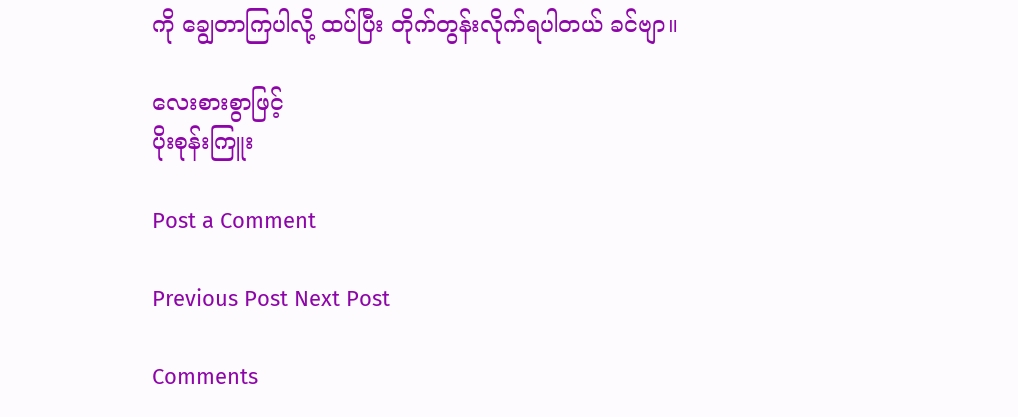ကို ချွေတာကြပါလို့ ထပ်ပြီး တိုက်တွန်းလိုက်ရပါတယ် ခင်ဗျာ။

လေးစားစွာဖြင့်
ပိုးစုန်းကြူး

Post a Comment

Previous Post Next Post

Comments